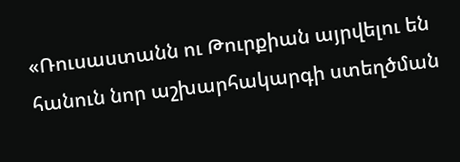«Ռուսաստանն ու Թուրքիան այրվելու են հանուն նոր աշխարհակարգի ստեղծման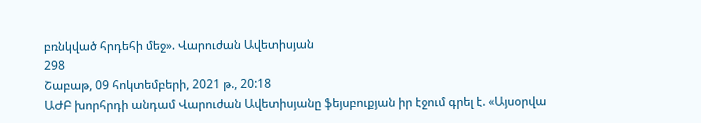բռնկված հրդեհի մեջ». Վարուժան Ավետիսյան
298
Շաբաթ, 09 հոկտեմբերի, 2021 թ., 20:18
ԱԺԲ խորհրդի անդամ Վարուժան Ավետիսյանը ֆեյսբուքյան իր էջում գրել է. «Այսօրվա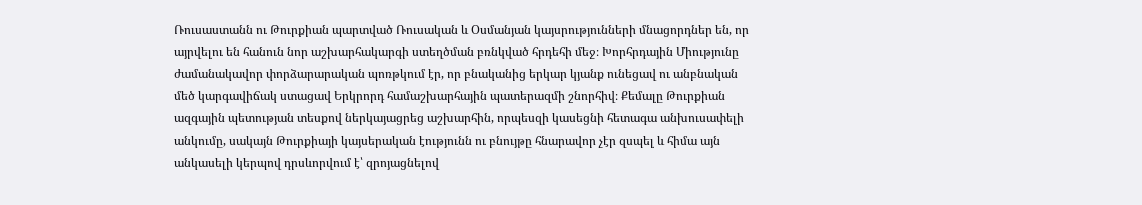Ռուսաստանն ու Թուրքիան պարտված Ռուսական և Օսմանյան կայսրությունների մնացորդներ են, որ այրվելու են հանուն նոր աշխարհակարգի ստեղծման բռնկված հրդեհի մեջ։ Խորհրդային Միությունը ժամանակավոր փորձարարական պոռթկում էր, որ բնականից երկար կյանք ունեցավ ու անբնական մեծ կարգավիճակ ստացավ Երկրորդ համաշխարհային պատերազմի շնորհիվ։ Քեմալը Թուրքիան ազգային պետության տեսքով ներկայացրեց աշխարհին, որպեսզի կասեցնի հետագա անխուսափելի անկումը, սակայն Թուրքիայի կայսերական էությունն ու բնույթը հնարավոր չէր զսպել և հիմա այն անկասելի կերպով դրսևորվում է՝ զրոյացնելով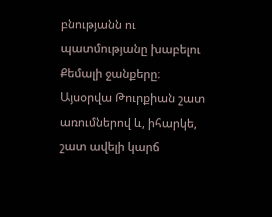բնությանն ու պատմությանը խաբելու Քեմալի ջանքերը։ Այսօրվա Թուրքիան շատ առումներով և, իհարկե, շատ ավելի կարճ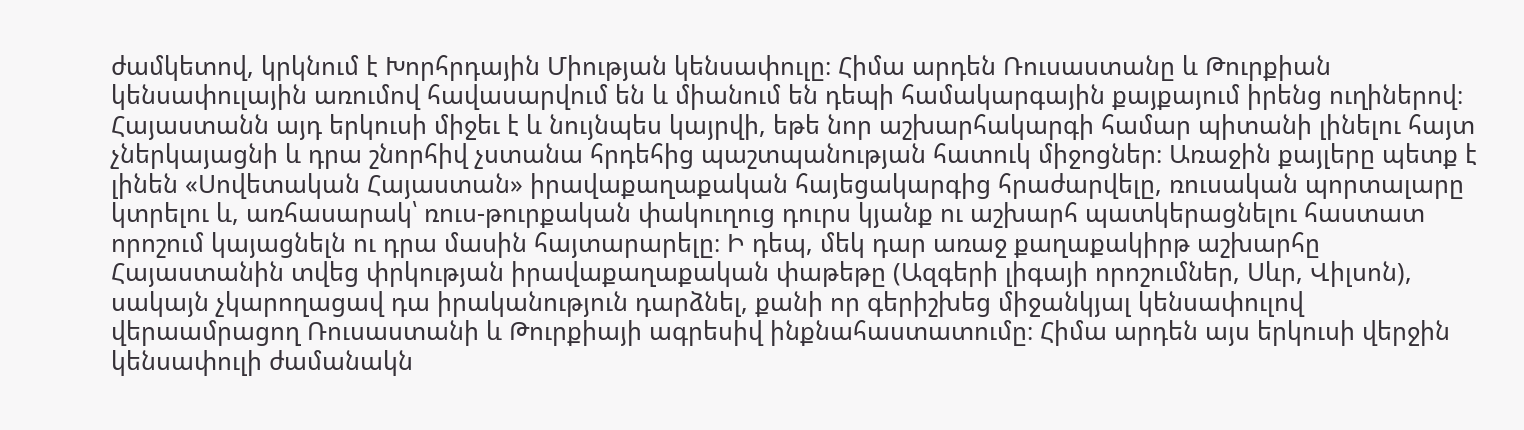ժամկետով, կրկնում է Խորհրդային Միության կենսափուլը։ Հիմա արդեն Ռուսաստանը և Թուրքիան կենսափուլային առումով հավասարվում են և միանում են դեպի համակարգային քայքայում իրենց ուղիներով։ Հայաստանն այդ երկուսի միջեւ է և նույնպես կայրվի, եթե նոր աշխարհակարգի համար պիտանի լինելու հայտ չներկայացնի և դրա շնորհիվ չստանա հրդեհից պաշտպանության հատուկ միջոցներ։ Առաջին քայլերը պետք է լինեն «Սովետական Հայաստան» իրավաքաղաքական հայեցակարգից հրաժարվելը, ռուսական պորտալարը կտրելու և, առհասարակ՝ ռուս-թուրքական փակուղուց դուրս կյանք ու աշխարհ պատկերացնելու հաստատ որոշում կայացնելն ու դրա մասին հայտարարելը։ Ի դեպ, մեկ դար առաջ քաղաքակիրթ աշխարհը Հայաստանին տվեց փրկության իրավաքաղաքական փաթեթը (Ազգերի լիգայի որոշումներ, Սևր, Վիլսոն), սակայն չկարողացավ դա իրականություն դարձնել, քանի որ գերիշխեց միջանկյալ կենսափուլով վերաամրացող Ռուսաստանի և Թուրքիայի ագրեսիվ ինքնահաստատումը։ Հիմա արդեն այս երկուսի վերջին կենսափուլի ժամանակն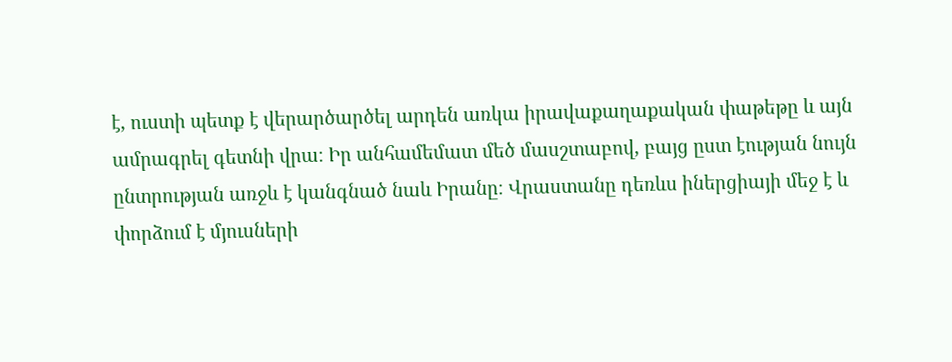է, ուստի պետք է վերարծարծել արդեն առկա իրավաքաղաքական փաթեթը և այն ամրագրել գետնի վրա։ Իր անհամեմատ մեծ մասշտաբով, բայց ըստ էության նույն ընտրության առջև է կանգնած նաև Իրանը։ Վրաստանը դեռևս իներցիայի մեջ է և փորձում է մյուսների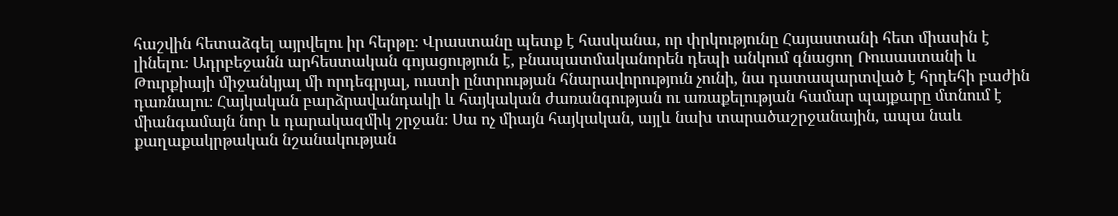հաշվին հետաձգել այրվելու իր հերթը։ Վրաստանը պետք է հասկանա, որ փրկությունը Հայաստանի հետ միասին է լինելու։ Ադրբեջանն արհեստական գոյացություն է, բնապատմականորեն դեպի անկում գնացող Ռուսաստանի և Թուրքիայի միջանկյալ մի որդեգրյալ, ուստի ընտրության հնարավորություն չունի, նա դատապարտված է հրդեհի բաժին դառնալու։ Հայկական բարձրավանդակի և հայկական ժառանգության ու առաքելության համար պայքարը մտնում է միանգամայն նոր և դարակազմիկ շրջան։ Սա ոչ միայն հայկական, այլև նախ տարածաշրջանային, ապա նաև քաղաքակրթական նշանակության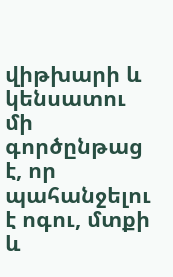վիթխարի և կենսատու մի գործընթաց է, որ պահանջելու է ոգու, մտքի և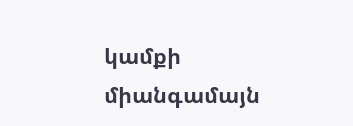կամքի միանգամայն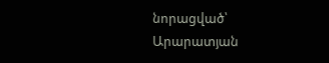նորացված՝ Արարատյան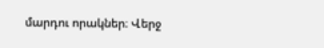մարդու որակներ։ Վերջ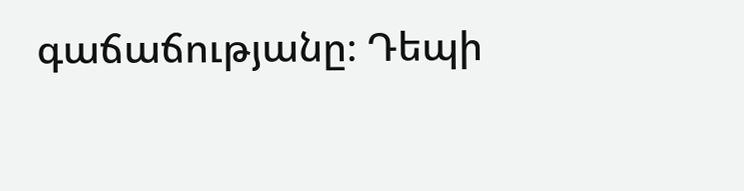գաճաճությանը։ Դեպի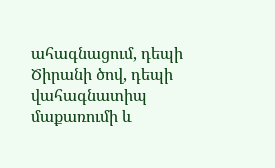ահագնացում, դեպի Ծիրանի ծով, դեպի վահագնատիպ մաքառումի և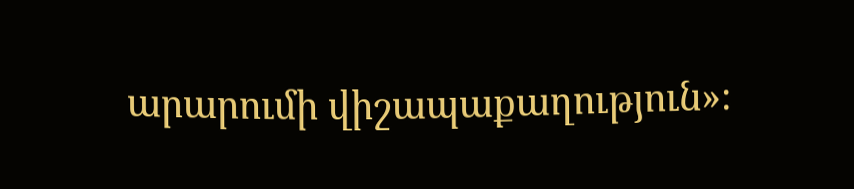արարումի վիշապաքաղություն»։